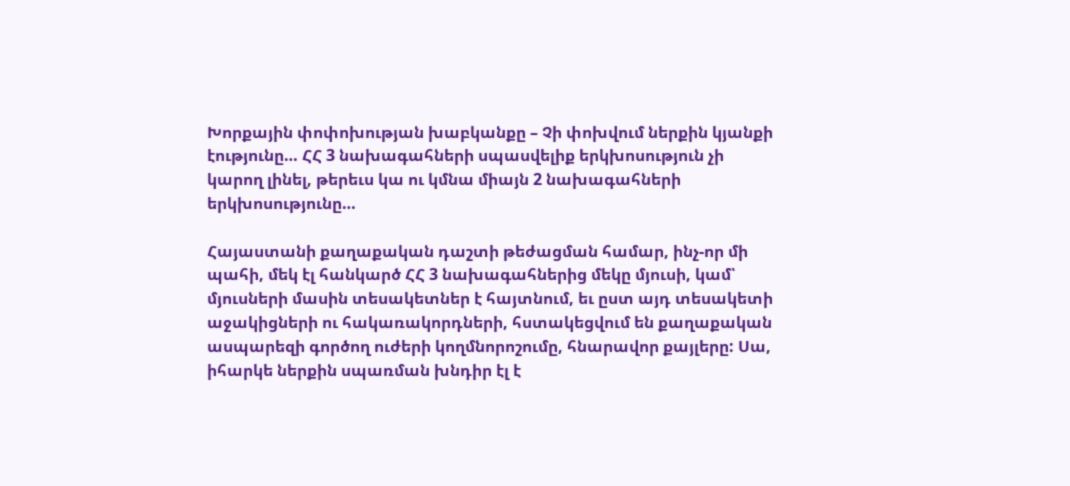Խորքային փոփոխության խաբկանքը – Չի փոխվում ներքին կյանքի էությունը… ՀՀ 3 նախագահների սպասվելիք երկխոսություն չի կարող լինել, թերեւս կա ու կմնա միայն 2 նախագահների երկխոսությունը…

Հայաստանի քաղաքական դաշտի թեժացման համար, ինչ-որ մի պահի, մեկ էլ հանկարծ ՀՀ 3 նախագահներից մեկը մյուսի, կամ՝ մյուսների մասին տեսակետներ է հայտնում, եւ ըստ այդ տեսակետի աջակիցների ու հակառակորդների, հստակեցվում են քաղաքական ասպարեզի գործող ուժերի կողմնորոշումը, հնարավոր քայլերը: Սա, իհարկե ներքին սպառման խնդիր էլ է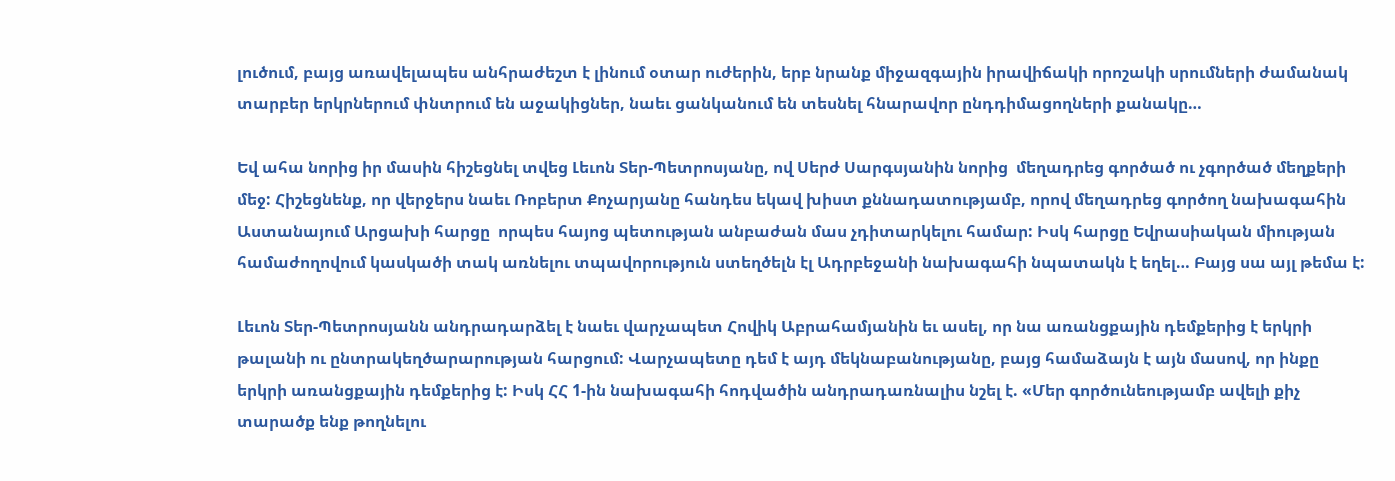լուծում, բայց առավելապես անհրաժեշտ է լինում օտար ուժերին, երբ նրանք միջազգային իրավիճակի որոշակի սրումների ժամանակ տարբեր երկրներում փնտրում են աջակիցներ, նաեւ ցանկանում են տեսնել հնարավոր ընդդիմացողների քանակը…

Եվ ահա նորից իր մասին հիշեցնել տվեց Լեւոն Տեր-Պետրոսյանը, ով Սերժ Սարգսյանին նորից  մեղադրեց գործած ու չգործած մեղքերի մեջ: Հիշեցնենք, որ վերջերս նաեւ Ռոբերտ Քոչարյանը հանդես եկավ խիստ քննադատությամբ, որով մեղադրեց գործող նախագահին Աստանայում Արցախի հարցը  որպես հայոց պետության անբաժան մաս չդիտարկելու համար: Իսկ հարցը Եվրասիական միության համաժողովում կասկածի տակ առնելու տպավորություն ստեղծելն էլ Ադրբեջանի նախագահի նպատակն է եղել… Բայց սա այլ թեմա է:

Լեւոն Տեր-Պետրոսյանն անդրադարձել է նաեւ վարչապետ Հովիկ Աբրահամյանին եւ ասել, որ նա առանցքային դեմքերից է երկրի թալանի ու ընտրակեղծարարության հարցում: Վարչապետը դեմ է այդ մեկնաբանությանը, բայց համաձայն է այն մասով, որ ինքը երկրի առանցքային դեմքերից է: Իսկ ՀՀ 1-ին նախագահի հոդվածին անդրադառնալիս նշել է. «Մեր գործունեությամբ ավելի քիչ տարածք ենք թողնելու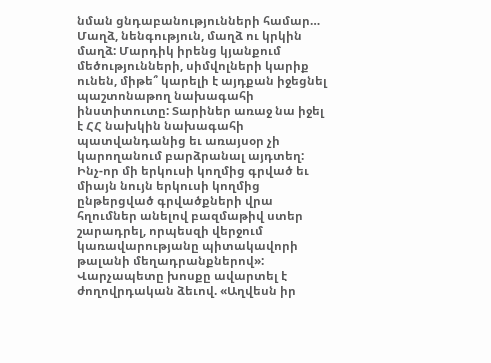նման ցնդաբանությունների համար… Մաղձ, նենգություն, մաղձ ու կրկին մաղձ: Մարդիկ իրենց կյանքում մեծությունների, սիմվոլների կարիք ունեն, միթե՞ կարելի է այդքան իջեցնել պաշտոնաթող նախագահի ինստիտուտը: Տարիներ առաջ նա իջել է ՀՀ նախկին նախագահի պատվանդանից եւ առայսօր չի կարողանում բարձրանալ այդտեղ: Ինչ-որ մի երկուսի կողմից գրված եւ միայն նույն երկուսի կողմից ընթերցված գրվածքների վրա հղումներ անելով բազմաթիվ ստեր շարադրել, որպեսզի վերջում կառավարությանը պիտակավորի թալանի մեղադրանքներով»: Վարչապետը խոսքը ավարտել է ժողովրդական ձեւով. «Աղվեսն իր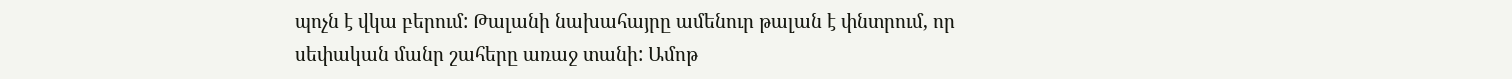պոչն է վկա բերում: Թալանի նախահայրը ամենուր թալան է փնտրում, որ սեփական մանր շահերը առաջ տանի: Ամոթ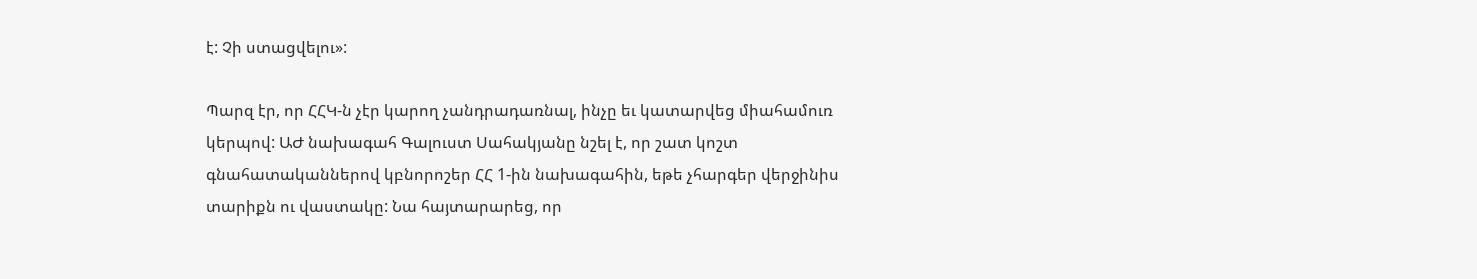է: Չի ստացվելու»:

Պարզ էր, որ ՀՀԿ-ն չէր կարող չանդրադառնալ, ինչը եւ կատարվեց միահամուռ կերպով: ԱԺ նախագահ Գալուստ Սահակյանը նշել է, որ շատ կոշտ գնահատականներով կբնորոշեր ՀՀ 1-ին նախագահին, եթե չհարգեր վերջինիս տարիքն ու վաստակը: Նա հայտարարեց, որ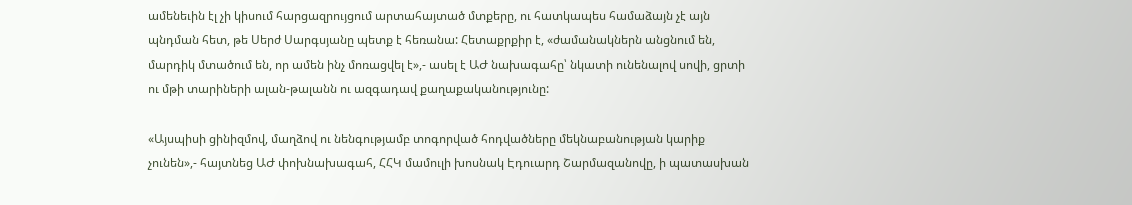ամենեւին էլ չի կիսում հարցազրույցում արտահայտած մտքերը, ու հատկապես համաձայն չէ այն պնդման հետ, թե Սերժ Սարգսյանը պետք է հեռանա: Հետաքրքիր է, «ժամանակներն անցնում են, մարդիկ մտածում են, որ ամեն ինչ մոռացվել է»,- ասել է ԱԺ նախագահը՝ նկատի ունենալով սովի, ցրտի ու մթի տարիների ալան-թալանն ու ազգադավ քաղաքականությունը:

«Այսպիսի ցինիզմով, մաղձով ու նենգությամբ տոգորված հոդվածները մեկնաբանության կարիք չունեն»,- հայտնեց ԱԺ փոխնախագահ, ՀՀԿ մամուլի խոսնակ Էդուարդ Շարմազանովը, ի պատասխան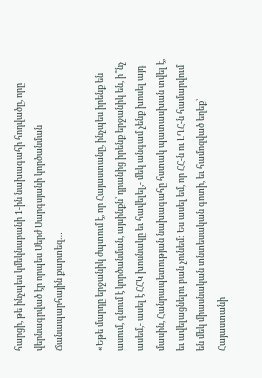հարցի, թե ինչպես կմեկնաբանի 1-ին նախագահի հոդվածը, որը վերնագրված էր որպես Սերժ Սարգսյանի կործանման Ճանապարհային քարտեզ…

«Եթե մարդը երջանիկ ժպտում է, որ Հայաստանը, ինչպես իրենք են ասում, գնում է կործանման, այսինքն՝ դրանից իրենք երջանիկ են, ի՞նչ ասեմ,- ասել է ՀՀԿ խոսնակը եւ հավելել,- մեկ անգամ չենք խոսել այդ մասին, Հանրապետության նախագահը հստակ պատասխան տվել է, եւ ավելացնելու բան չունեմ: Ես ասել եմ, որ ՀՀ-ն ու ԼՂՀ-ն համարվում են մեկ միասնական տնտեսական գոտի, եւ համոզված եղեք՝ Հայաստանի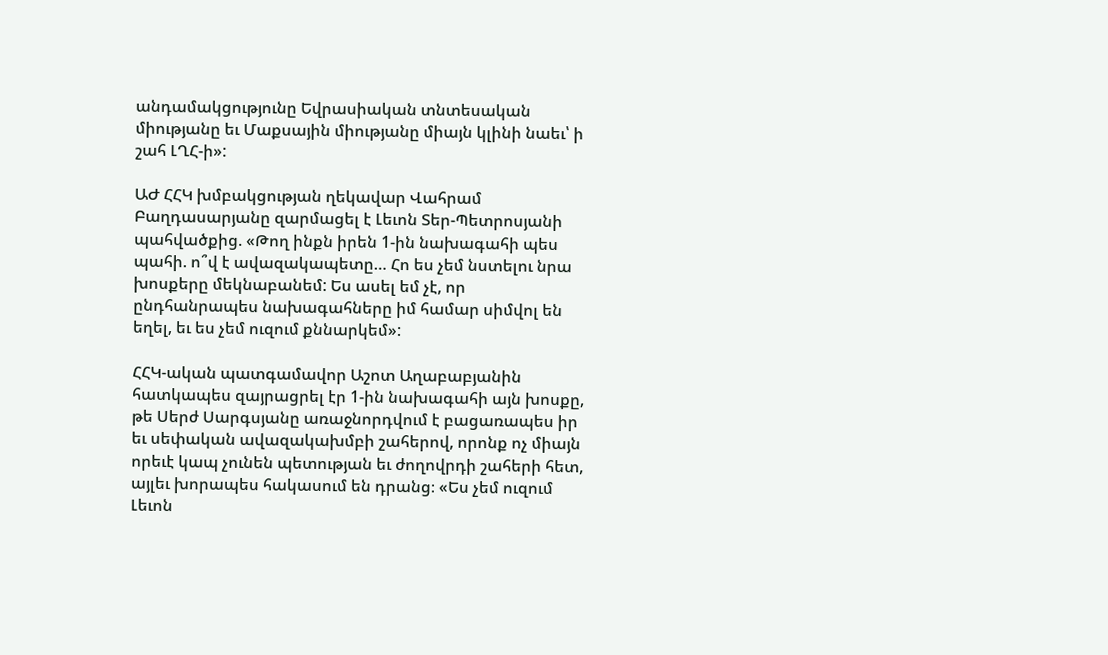անդամակցությունը Եվրասիական տնտեսական միությանը եւ Մաքսային միությանը միայն կլինի նաեւ՝ ի շահ ԼՂՀ-ի»:

ԱԺ ՀՀԿ խմբակցության ղեկավար Վահրամ Բաղդասարյանը զարմացել է Լեւոն Տեր-Պետրոսյանի պահվածքից. «Թող ինքն իրեն 1-ին նախագահի պես պահի. ո՞վ է ավազակապետը… Հո ես չեմ նստելու նրա խոսքերը մեկնաբանեմ: Ես ասել եմ չէ, որ ընդհանրապես նախագահները իմ համար սիմվոլ են եղել, եւ ես չեմ ուզում քննարկեմ»:

ՀՀԿ-ական պատգամավոր Աշոտ Աղաբաբյանին հատկապես զայրացրել էր 1-ին նախագահի այն խոսքը, թե Սերժ Սարգսյանը առաջնորդվում է բացառապես իր եւ սեփական ավազակախմբի շահերով, որոնք ոչ միայն որեւէ կապ չունեն պետության եւ ժողովրդի շահերի հետ, այլեւ խորապես հակասում են դրանց։ «Ես չեմ ուզում Լեւոն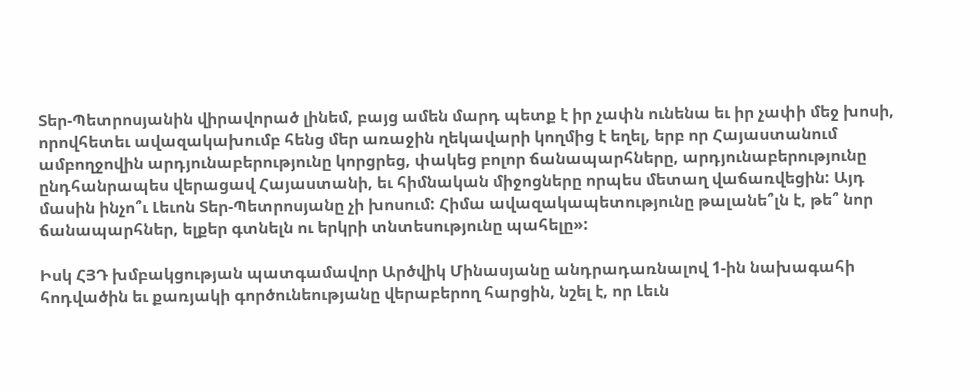Տեր-Պետրոսյանին վիրավորած լինեմ, բայց ամեն մարդ պետք է իր չափն ունենա եւ իր չափի մեջ խոսի, որովհետեւ ավազակախումբ հենց մեր առաջին ղեկավարի կողմից է եղել, երբ որ Հայաստանում ամբողջովին արդյունաբերությունը կորցրեց, փակեց բոլոր ճանապարհները, արդյունաբերությունը ընդհանրապես վերացավ Հայաստանի, եւ հիմնական միջոցները որպես մետաղ վաճառվեցին: Այդ մասին ինչո՞ւ Լեւոն Տեր-Պետրոսյանը չի խոսում: Հիմա ավազակապետությունը թալանե՞լն է, թե՞ նոր ճանապարհներ, ելքեր գտնելն ու երկրի տնտեսությունը պահելը»:

Իսկ ՀՅԴ խմբակցության պատգամավոր Արծվիկ Մինասյանը անդրադառնալով 1-ին նախագահի հոդվածին եւ քառյակի գործունեությանը վերաբերող հարցին, նշել է, որ Լեւն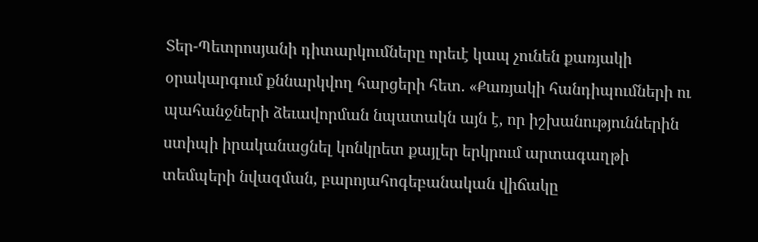Տեր-Պետրոսյանի դիտարկումները որեւէ կապ չունեն քառյակի օրակարգում քննարկվող հարցերի հետ. «Քառյակի հանդիպումների ու պահանջների ձեւավորման նպատակն այն է, որ իշխանություններին ստիպի իրականացնել կոնկրետ քայլեր երկրում արտագաղթի տեմպերի նվազման, բարոյահոգեբանական վիճակը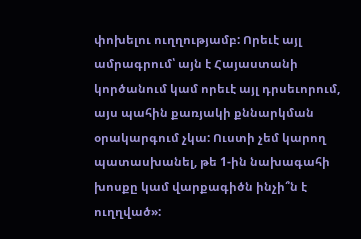փոխելու ուղղությամբ: Որեւէ այլ ամրագրում՝ այն է Հայաստանի կործանում կամ որեւէ այլ դրսեւորում, այս պահին քառյակի քննարկման օրակարգում չկա: Ուստի չեմ կարող պատասխանել, թե 1-ին նախագահի խոսքը կամ վարքագիծն ինչի՞ն է ուղղված»: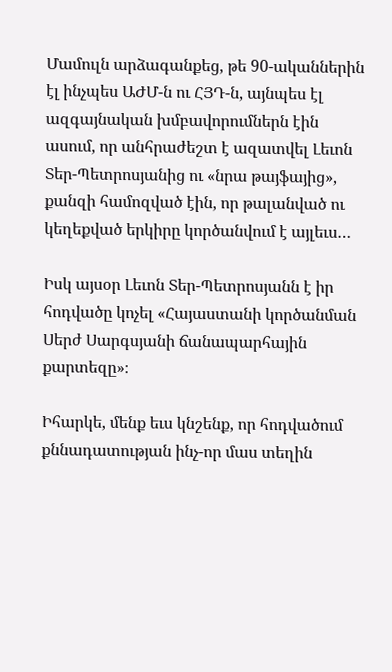Մամուլն արձագանքեց, թե 90-ականներին էլ ինչպես ԱԺՄ-ն ու ՀՅԴ-ն, այնպես էլ ազգայնական խմբավորումներն էին ասում, որ անհրաժեշտ է ազատվել Լեւոն Տեր-Պետրոսյանից ու «նրա թայֆայից», քանզի համոզված էին, որ թալանված ու կեղեքված երկիրը կործանվում է այլեւս…

Իսկ այսօր Լեւոն Տեր-Պետրոսյանն է իր հոդվածը կոչել «Հայաստանի կործանման Սերժ Սարգսյանի ճանապարհային քարտեզը»։

Իհարկե, մենք եւս կնշենք, որ հոդվածում քննադատության ինչ-որ մաս տեղին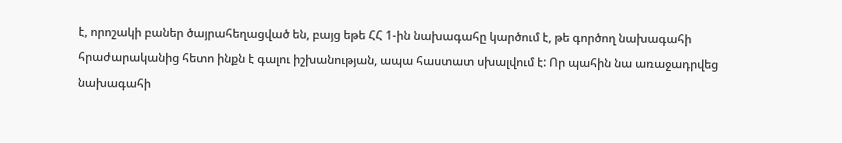է, որոշակի բաներ ծայրահեղացված են, բայց եթե ՀՀ 1-ին նախագահը կարծում է, թե գործող նախագահի հրաժարականից հետո ինքն է գալու իշխանության, ապա հաստատ սխալվում է: Որ պահին նա առաջադրվեց նախագահի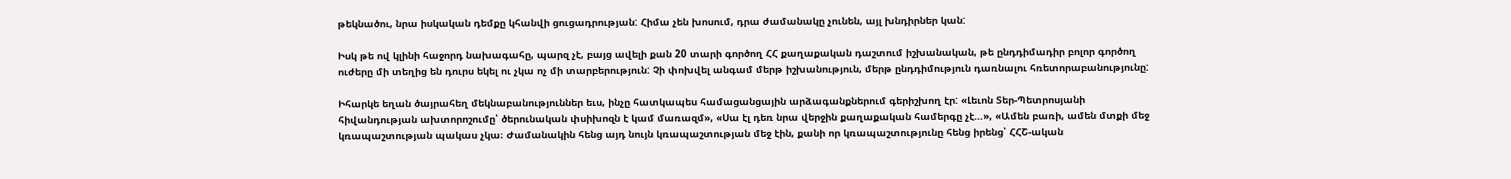թեկնածու, նրա իսկական դեմքը կհանվի ցուցադրության: Հիմա չեն խոսում, դրա ժամանակը չունեն, այլ խնդիրներ կան:

Իսկ թե ով կլինի հաջորդ նախագահը, պարզ չէ, բայց ավելի քան 20 տարի գործող ՀՀ քաղաքական դաշտում իշխանական, թե ընդդիմադիր բոլոր գործող ուժերը մի տեղից են դուրս եկել ու չկա ոչ մի տարբերություն: Չի փոխվել անգամ մերթ իշխանություն, մերթ ընդդիմություն դառնալու հռետորաբանությունը:

Իհարկե եղան ծայրահեղ մեկնաբանություններ եւս, ինչը հատկապես համացանցային արձագանքներում գերիշխող էր: «Լեւոն Տեր-Պետրոսյանի հիվանդության ախտորոշումը՝ ծերունական փսիխոզն է կամ մառազմ», «Սա էլ դեռ նրա վերջին քաղաքական համերգը չէ…», «Ամեն բառի, ամեն մտքի մեջ կռապաշտության պակաս չկա։ Ժամանակին հենց այդ նույն կռապաշտության մեջ էին, քանի որ կռապաշտությունը հենց իրենց՝ ՀՀՇ-ական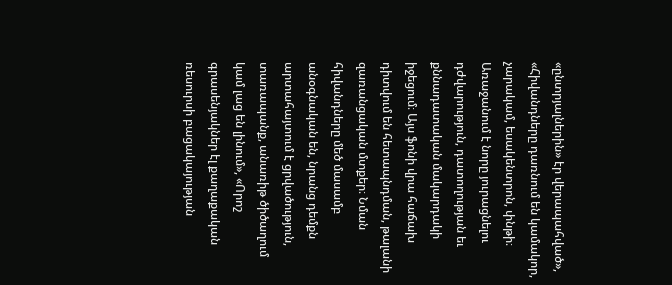«ընտրյալներին» էր վերապահված», «Հիվանդները դառնում են կամակոր, չարակամ, եսակենտրոն, փնթի։ Առաջանում է նորը յուրացնելու դժվարություն, դատողության եւ քննադատական մակարդակի իջեցում։ Այս ֆոնի վրա հաճախ դիտվում են հետապնդման, թալանի զառանցական մտքեր։ Նման հիվանդները մեծ մասամբ անօգնական են, նրանց դեմքն արտահայտում է ցրվածություն, տառապանք, անառիթ ծիծաղում կամ լաց են լինում», «Որոշ գրասենյակներ էլ քաղաքական ռեսուրսի բացակայության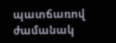պատճառով ժամանակ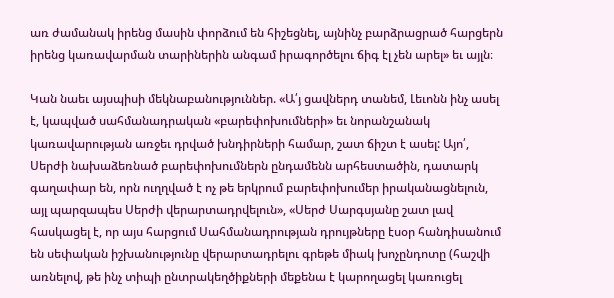առ ժամանակ իրենց մասին փորձում են հիշեցնել, այնինչ բարձրացրած հարցերն իրենց կառավարման տարիներին անգամ իրագործելու ճիգ էլ չեն արել» եւ այլն։

Կան նաեւ այսպիսի մեկնաբանություններ. «Ա՛յ ցավներդ տանեմ, Լեւոնն ինչ ասել է, կապված սահմանադրական «բարեփոխումների» եւ նորանշանակ կառավարության առջեւ դրված խնդիրների համար, շատ ճիշտ է ասել: Այո՛, Սերժի նախաձեռնած բարեփոխումներն ընդամենն արհեստածին, դատարկ գաղափար են, որն ուղղված է ոչ թե երկրում բարեփոխումեր իրականացնելուն, այլ պարզապես Սերժի վերարտադրվելուն», «Սերժ Սարգսյանը շատ լավ հասկացել է, որ այս հարցում Սահմանադրության դրույթները էսօր հանդիսանում են սեփական իշխանությունը վերարտադրելու գրեթե միակ խոչընդոտը (հաշվի առնելով, թե ինչ տիպի ընտրակեղծիքների մեքենա է կարողացել կառուցել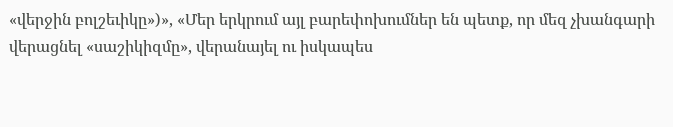«վերջին բոլշեւիկը»)», «Մեր երկրում այլ բարեփոխումներ են պետք, որ մեզ չխանգարի վերացնել «սաշիկիզմը», վերանայել ու իսկապես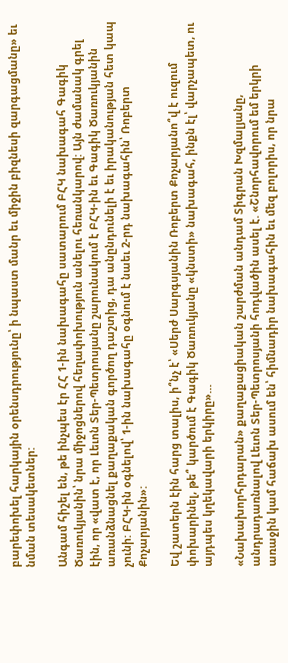բարեփոխել հարկային օրենսդրությունը՝ ի նպաստ մանր եւ միջին բիզնեսի զարգացմանը» եւ նման տեսակետներ:

Անգամ հիշել են, թե ինչպես էր ՀՀ 1-ին նախագահը սատարում ԲՀԿ նախագահ Գագիկ Ծառուկյանին՝ նրա միջոցներով հեղափոխություն անելու հեռանկարով: Այն ժամանակ գրել էին, որ «վատ է, որ Լեւոն Տեր-Պետրոսյանը շարունակում է ԲՀԿ-ին եւ Գագիկ Ծառուկյանին առանձնացնել քաղաքական գործող դաշտից, դա անընդունելի է եւ իրականության հետ կապ չունի: ԲՀԿ-ին օգնելով՝ 1-ին նախագահը օգնում է նաեւ 2-րդ նախագահին՝ Ռոբերտ Քոչարյանին»:

Եվ շատերն էին հարց տալիս, ի՞նչ է՝ «Սերժ Սարգսյանին Ռոբերտ Քոչարյանո՞վ է ուզում փոխարինել, թե՞ կարծում է Գագիկ Ծառուկյանը «կնստի» նախագահ, ինքն էլ՝ վարչապետ, ու այդպես կղեկավարի երկիրը»…

«Նախախորհրդարան» քաղաքացիական շարժման անդամ Տիգրան Խզմալյանը, անդրադառնալով Լեւոն Տեր-Պետրոսյանի հոդվածին ասել է. «Շնորհավորում եմ երկրի առաջին կամ հաճախ ասում են՝ հիմնադիր նախագահին եւ մեզ բոլորիս, որ նրա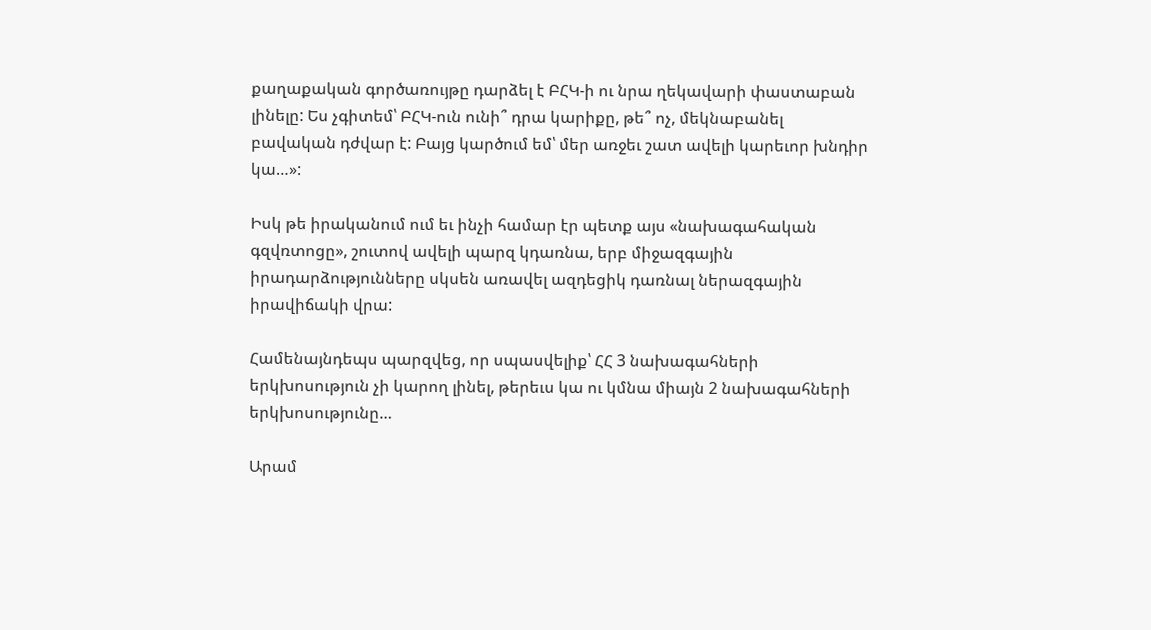քաղաքական գործառույթը դարձել է ԲՀԿ-ի ու նրա ղեկավարի փաստաբան լինելը: Ես չգիտեմ՝ ԲՀԿ-ուն ունի՞ դրա կարիքը, թե՞ ոչ, մեկնաբանել բավական դժվար է: Բայց կարծում եմ՝ մեր առջեւ շատ ավելի կարեւոր խնդիր կա…»:

Իսկ թե իրականում ում եւ ինչի համար էր պետք այս «նախագահական գզվռտոցը», շուտով ավելի պարզ կդառնա, երբ միջազգային իրադարձությունները սկսեն առավել ազդեցիկ դառնալ ներազգային իրավիճակի վրա:

Համենայնդեպս պարզվեց, որ սպասվելիք՝ ՀՀ 3 նախագահների երկխոսություն չի կարող լինել, թերեւս կա ու կմնա միայն 2 նախագահների երկխոսությունը…

Արամ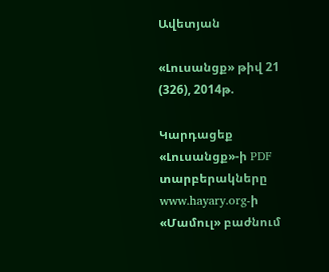Ավետյան

«Լուսանցք» թիվ 21 (326), 2014թ.

Կարդացեք «Լուսանցք»-ի PDF տարբերակները www.hayary.org-ի «Մամուլ» բաժնում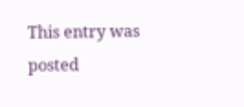This entry was posted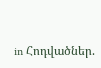in Հոդվածներ.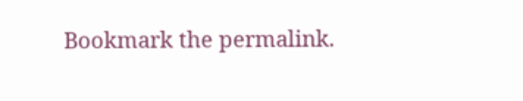Bookmark the permalink.